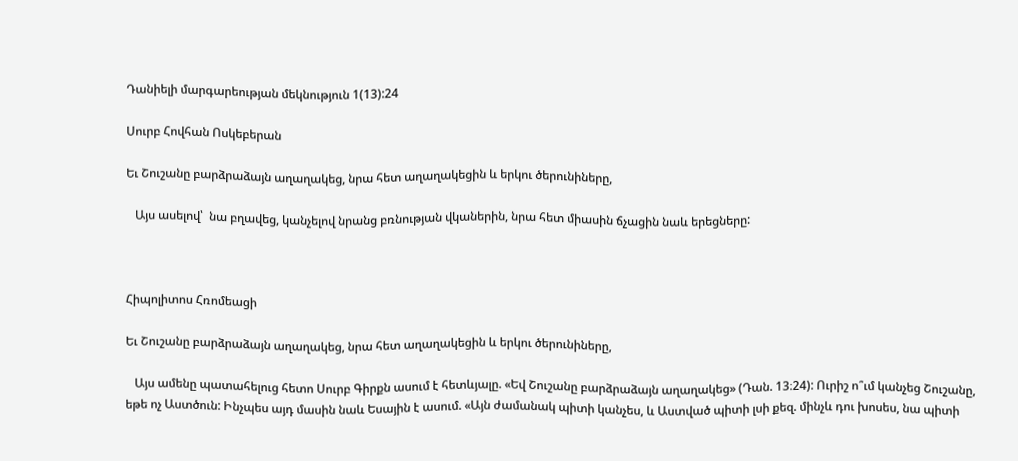Դանիելի մարգարեության մեկնություն 1(13):24

Սուրբ Հովհան Ոսկեբերան

Եւ Շուշանը բարձրաձայն աղաղակեց, նրա հետ աղաղակեցին և երկու ծերունիները,

   Այս ասելով՝  նա բղավեց, կանչելով նրանց բռնության վկաներին, նրա հետ միասին ճչացին նաև երեցները:



Հիպոլիտոս Հռոմեացի

Եւ Շուշանը բարձրաձայն աղաղակեց, նրա հետ աղաղակեցին և երկու ծերունիները,

   Այս ամենը պատահելուց հետո Սուրբ Գիրքն ասում է հետևյալը. «Եվ Շուշանը բարձրաձայն աղաղակեց» (Դան. 13։24): Ուրիշ ո՞ւմ կանչեց Շուշանը, եթե ոչ Աստծուն: Ինչպես այդ մասին նաև Եսային է ասում. «Այն ժամանակ պիտի կանչես, և Աստված պիտի լսի քեզ. մինչև դու խոսես, նա պիտի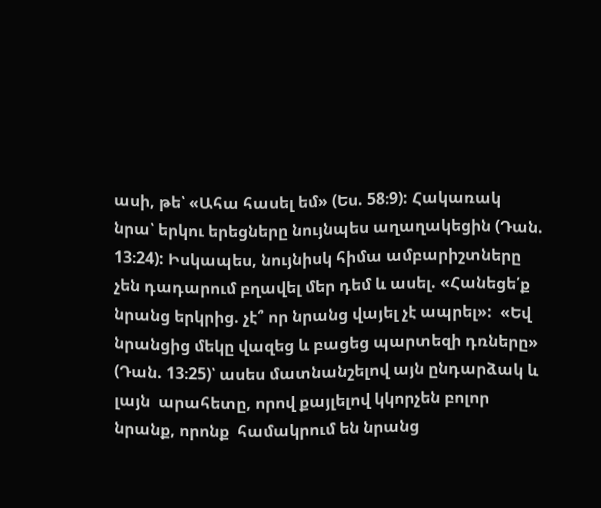ասի, թե՝ «Ահա հասել եմ» (Ես. 58։9): Հակառակ նրա՝ երկու երեցները նույնպես աղաղակեցին (Դան. 13։24): Իսկապես, նույնիսկ հիմա ամբարիշտները չեն դադարում բղավել մեր դեմ և ասել. «Հանեցե՛ք նրանց երկրից. չէ՞ որ նրանց վայել չէ ապրել»:  «Եվ նրանցից մեկը վազեց և բացեց պարտեզի դռները» (Դան. 13։25)՝ ասես մատնանշելով այն ընդարձակ և լայն  արահետը, որով քայլելով կկորչեն բոլոր նրանք, որոնք  համակրում են նրանց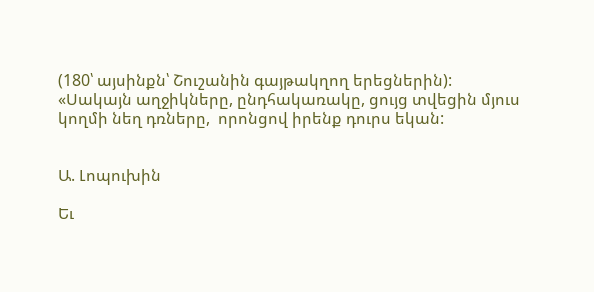(180՝ այսինքն՝ Շուշանին գայթակղող երեցներին): «Սակայն աղջիկները, ընդհակառակը, ցույց տվեցին մյուս կողմի նեղ դռները,  որոնցով իրենք դուրս եկան:


Ա. Լոպուխին

Եւ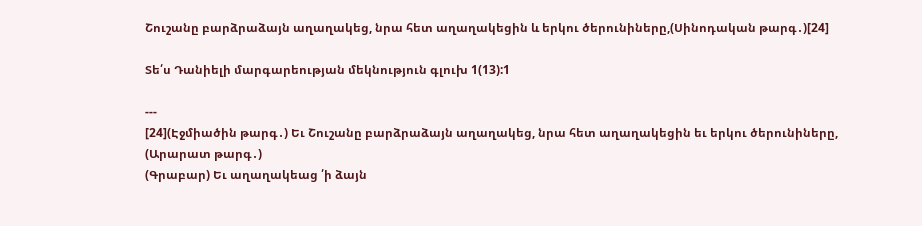Շուշանը բարձրաձայն աղաղակեց, նրա հետ աղաղակեցին և երկու ծերունիները,(Սինոդական թարգ․)[24]

Տե՛ս Դանիելի մարգարեության մեկնություն գլուխ 1(13):1

---
[24](Էջմիածին թարգ․) Եւ Շուշանը բարձրաձայն աղաղակեց, նրա հետ աղաղակեցին եւ երկու ծերունիները,
(Արարատ թարգ․)
(Գրաբար) Եւ աղաղակեաց ՛ի ձայն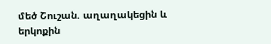մեծ Շուշան. աղաղակեցին և երկոքին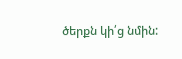ծերքն կի՛ց նմին: